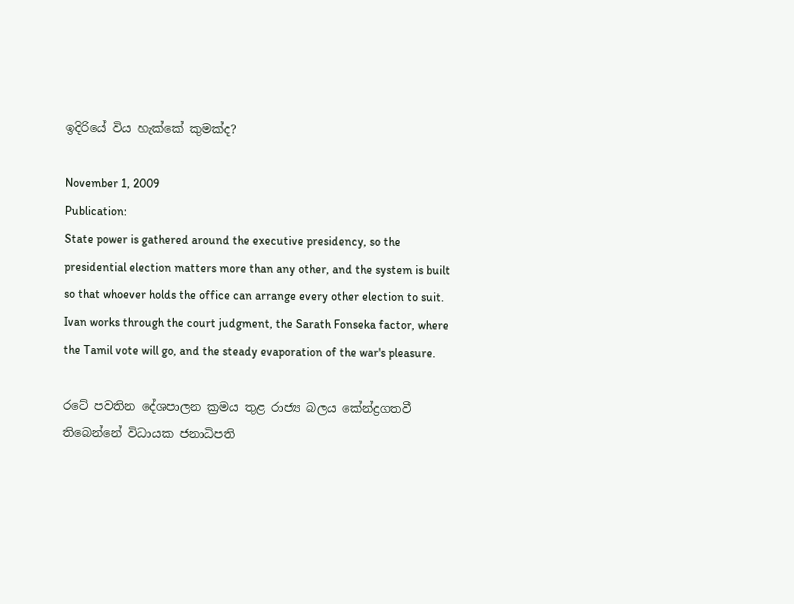ඉදිරියේ විය හැක්කේ කුමක්ද?

November 1, 2009
Publication:
State power is gathered around the executive presidency, so the presidential election matters more than any other, and the system is built so that whoever holds the office can arrange every other election to suit. Ivan works through the court judgment, the Sarath Fonseka factor, where the Tamil vote will go, and the steady evaporation of the war's pleasure.

රටේ පවතින දේශපාලන ක්‍රමය තුළ රාජ්‍ය බලය කේන්ද්‍රගතවී තිබෙන්නේ විධායක ජනාධිපති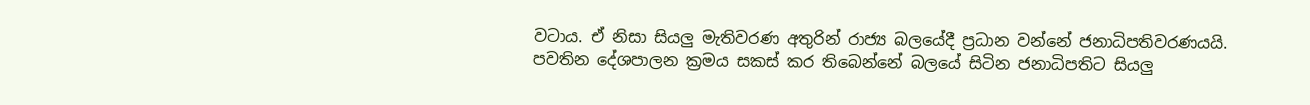වටාය. ඒ නිසා සියලු මැතිවරණ අතුරින් රාජ්‍ය බලයේදී ප්‍රධාන වන්නේ ජනාධිපතිවරණයයි. පවතින දේශපාලන ක්‍රමය සකස් කර තිබෙන්නේ බලයේ සිටින ජනාධිපතිට සියලු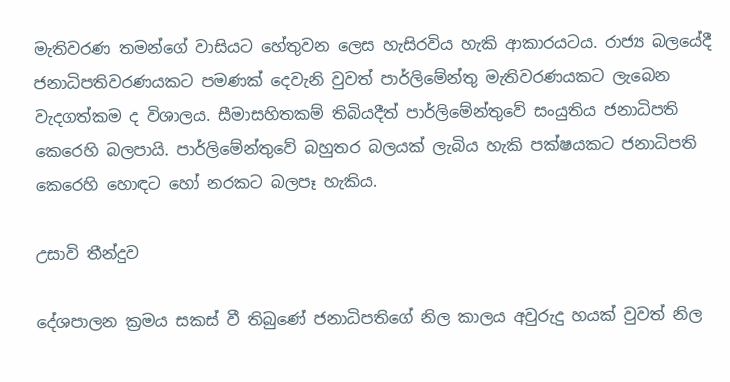මැතිවරණ තමන්ගේ වාසියට හේතුවන ලෙස හැසිරවිය හැකි ආකාරයටය. රාජ්‍ය බලයේදී ජනාධිපතිවරණයකට පමණක් දෙවැනි වුවත් පාර්ලිමේන්තු මැතිවරණයකට ලැබෙන වැදගත්කම ද විශාලය. සීමාසහිතකම් තිබියදීත් පාර්ලිමේන්තුවේ සංයුතිය ජනාධිපති කෙරෙහි බලපායි. පාර්ලිමේන්තුවේ බහුතර බලයක් ලැබිය හැකි පක්ෂයකට ජනාධිපති කෙරෙහි හොඳට හෝ නරකට බලපෑ හැකිය.

උසාවි තීන්දුව

දේශපාලන ක්‍රමය සකස් වී තිබුණේ ජනාධිපතිගේ නිල කාලය අවුරුදු හයක් වුවත් නිල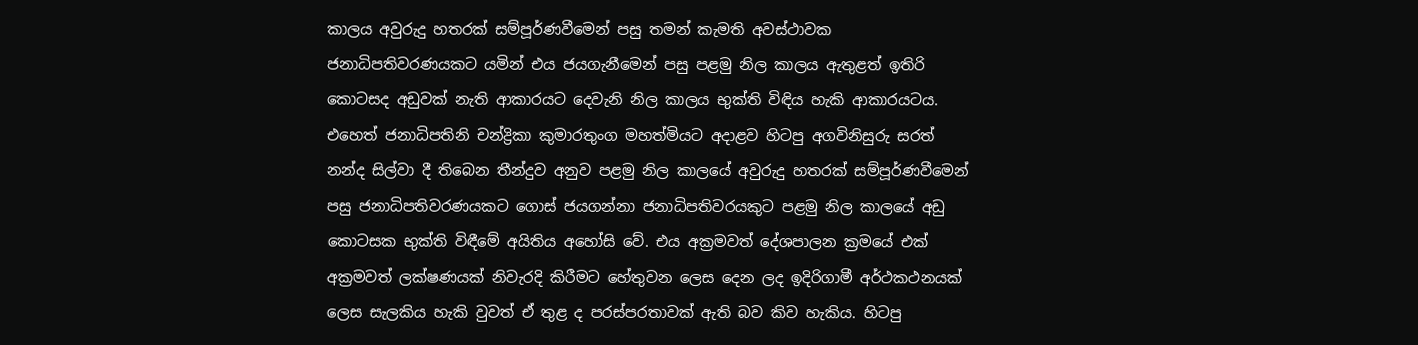කාලය අවුරුදු හතරක් සම්පූර්ණවීමෙන් පසු තමන් කැමති අවස්ථාවක ජනාධිපතිවරණයකට යමින් එය ජයගැනීමෙන් පසු පළමු නිල කාලය ඇතුළත් ඉතිරි කොටසද අඩුවක් නැති ආකාරයට දෙවැනි නිල කාලය භුක්ති විඳිය හැකි ආකාරයටය. එහෙත් ජනාධිපතිනි චන්ද්‍රිකා කුමාරතුංග මහත්මියට අදාළව හිටපු අගවිනිසුරු සරත් නන්ද සිල්වා දී තිබෙන තීන්දුව අනුව පළමු නිල කාලයේ අවුරුදු හතරක් සම්පූර්ණවීමෙන් පසු ජනාධිපතිවරණයකට ගොස් ජයගන්නා ජනාධිපතිවරයකුට පළමු නිල කාලයේ අඩු කොටසක භුක්ති විඳීමේ අයිතිය අහෝසි වේ. එය අක්‍රමවත් දේශපාලන ක්‍රමයේ එක් අක්‍රමවත් ලක්ෂණයක් නිවැරදි කිරීමට හේතුවන ලෙස දෙන ලද ඉදිරිගාමී අර්ථකථනයක් ලෙස සැලකිය හැකි වුවත් ඒ තුළ ද පරස්පරතාවක් ඇති බව කිව හැකිය. හිටපු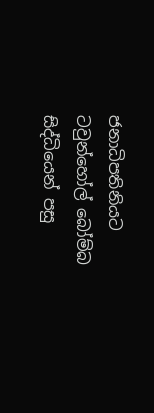ජනාධිපතිනියට ටවුන්හෝල් බෝම්බ සිද්ධියෙන් පසු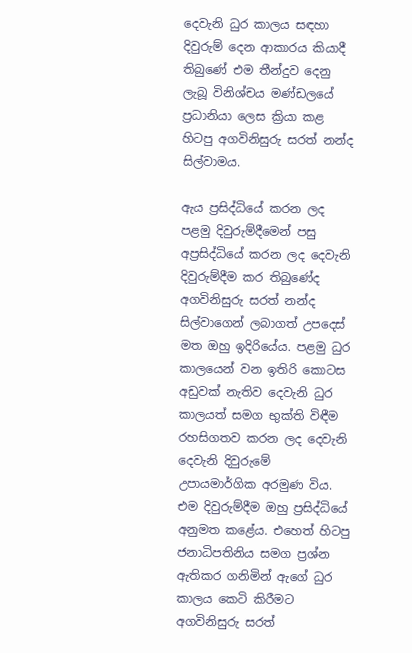දෙවැනි ධුර කාලය සඳහා දිවුරුම් දෙන ආකාරය කියාදී තිබුණේ එම තීන්දුව දෙනු ලැබූ විනිශ්චය මණ්ඩලයේ ප්‍රධානියා ලෙස ක්‍රියා කළ හිටපු අගවිනිසුරු සරත් නන්ද සිල්වාමය.

ඇය ප්‍රසිද්ධියේ කරන ලද පළමු දිවුරුම්දීමෙන් පසු අප්‍රසිද්ධියේ කරන ලද දෙවැනි දිවුරුම්දීම කර තිබුණේද අගවිනිසුරු සරත් නන්ද සිල්වාගෙන් ලබාගත් උපදෙස් මත ඔහු ඉදිරියේය. පළමු ධුර කාලයෙන් වන ඉතිරි කොටස අඩුවක් නැතිව දෙවැනි ධුර කාලයත් සමග භුක්ති විඳීම රහසිගතව කරන ලද දෙවැනි දෙවැනි දිවුරුමේ උපායමාර්ගික අරමුණ විය. එම දිවුරුම්දීම ඔහු ප්‍රසිද්ධියේ අනුමත කළේය. එහෙත් හිටපු ජනාධිපතිනිය සමග ප්‍රශ්න ඇතිකර ගනිමින් ඇගේ ධුර කාලය කෙටි කිරීමට අගවිනිසුරු සරත්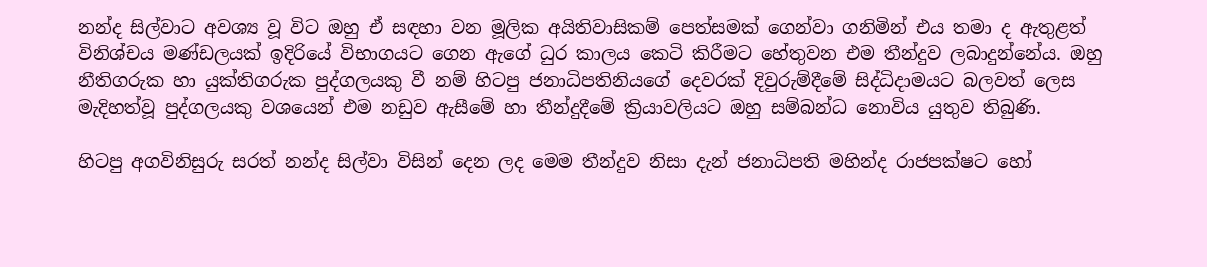නන්ද සිල්වාට අවශ්‍ය වූ විට ඔහු ඒ සඳහා වන මූලික අයිතිවාසිකම් පෙත්සමක් ගෙන්වා ගනිමින් එය තමා ද ඇතුළත් විනිශ්චය මණ්ඩලයක් ඉදිරියේ විභාගයට ගෙන ඇගේ ධුර කාලය කෙටි කිරීමට හේතුවන එම තීන්දුව ලබාදුන්නේය. ඔහු නීතිගරුක හා යුක්තිගරුක පුද්ගලයකු වී නම් හිටපු ජනාධිපතිනියගේ දෙවරක් දිවුරුම්දීමේ සිද්ධිදාමයට බලවත් ලෙස මැදිහත්වූ පුද්ගලයකු වශයෙන් එම නඩුව ඇසීමේ හා තීන්දුදීමේ ක්‍රියාවලියට ඔහු සම්බන්ධ නොවිය යුතුව තිබුණි.

හිටපු අගවිනිසුරු සරත් නන්ද සිල්වා විසින් දෙන ලද මෙම තීන්දුව නිසා දැන් ජනාධිපති මහින්ද රාජපක්ෂට හෝ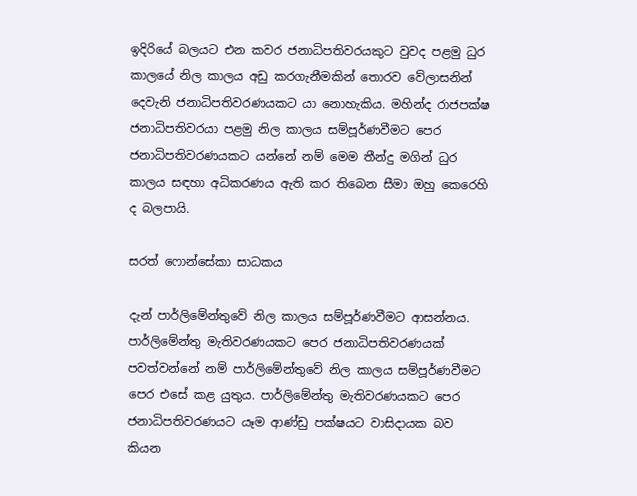ඉදිරියේ බලයට එන කවර ජනාධිපතිවරයකුට වුවද පළමු ධුර කාලයේ නිල කාලය අඩු කරගැනීමකින් තොරව වේලාසනින් දෙවැනි ජනාධිපතිවරණයකට යා නොහැකිය. මහින්ද රාජපක්ෂ ජනාධිපතිවරයා පළමු නිල කාලය සම්පූර්ණවීමට පෙර ජනාධිපතිවරණයකට යන්නේ නම් මෙම තීන්දු මගින් ධුර කාලය සඳහා අධිකරණය ඇති කර තිබෙන සීමා ඔහු කෙරෙහි ද බලපායි.

සරත් ෆොන්සේකා සාධකය

දැන් පාර්ලිමේන්තුවේ නිල කාලය සම්පූර්ණවීමට ආසන්නය. පාර්ලිමේන්තු මැතිවරණයකට පෙර ජනාධිපතිවරණයක් පවත්වන්නේ නම් පාර්ලිමේන්තුවේ නිල කාලය සම්පූර්ණවීමට පෙර එසේ කළ යුතුය. පාර්ලිමේන්තු මැතිවරණයකට පෙර ජනාධිපතිවරණයට යෑම ආණ්ඩු පක්ෂයට වාසිදායක බව කියන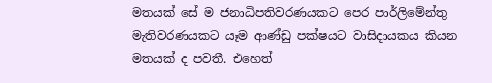මතයක් සේ ම ජනාධිපතිවරණයකට පෙර පාර්ලිමේන්තු මැතිවරණයකට යෑම ආණ්ඩු පක්ෂයට වාසිදායකය කියන මතයක් ද පවතී. එහෙත්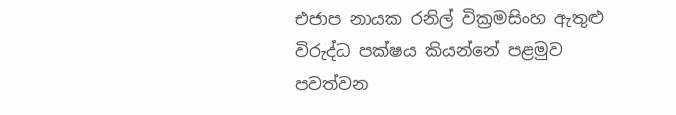එජාප නායක රනිල් වික්‍රමසිංහ ඇතුළු විරුද්ධ පක්ෂය කියන්නේ පළමුව පවත්වන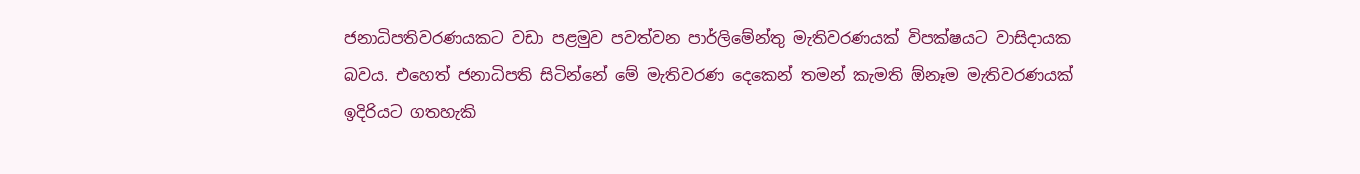ජනාධිපතිවරණයකට වඩා පළමුව පවත්වන පාර්ලිමේන්තු මැතිවරණයක් විපක්ෂයට වාසිදායක බවය. එහෙත් ජනාධිපති සිටින්නේ මේ මැතිවරණ දෙකෙන් තමන් කැමති ඕනෑම මැතිවරණයක් ඉදිරියට ගතහැකි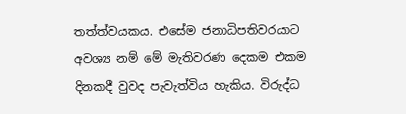තත්ත්වයකය. එසේම ජනාධිපතිවරයාට අවශ්‍ය නම් මේ මැතිවරණ දෙකම එකම දිනකදී වුවද පැවැත්විය හැකිය. විරුද්ධ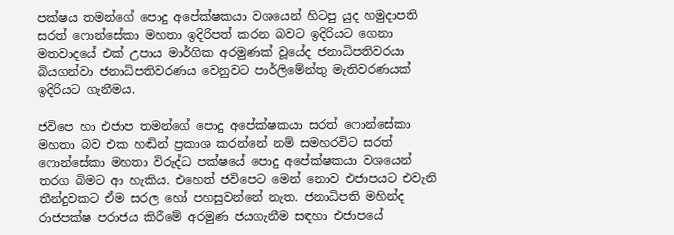පක්ෂය තමන්ගේ පොදු අපේක්ෂකයා වශයෙන් හිටපු යුද හමුදාපති සරත් ෆොන්සේකා මහතා ඉදිරිපත් කරන බවට ඉදිරියට ගෙනා මතවාදයේ එක් උපාය මාර්ගික අරමුණක් වූයේද ජනාධිපතිවරයා බියගන්වා ජනාධිපතිවරණය වෙනුවට පාර්ලිමේන්තු මැතිවරණයක් ඉදිරියට ගැනීමය.

ජවිපෙ හා එජාප තමන්ගේ පොදු අපේක්ෂකයා සරත් ෆොන්සේකා මහතා බව එක හඬින් ප්‍රකාශ කරන්නේ නම් සමහරවිට සරත් ෆොන්සේකා මහතා විරුද්ධ පක්ෂයේ පොදු අපේක්ෂකයා වශයෙන් තරග බිමට ආ හැකිය. එහෙත් ජවිපෙට මෙන් නොව එජාපයට එවැනි තීන්දුවකට ඒම සරල හෝ පහසුවන්නේ නැත. ජනාධිපති මහින්ද රාජපක්ෂ පරාජය කිරීමේ අරමුණ ජයගැනීම සඳහා එජාපයේ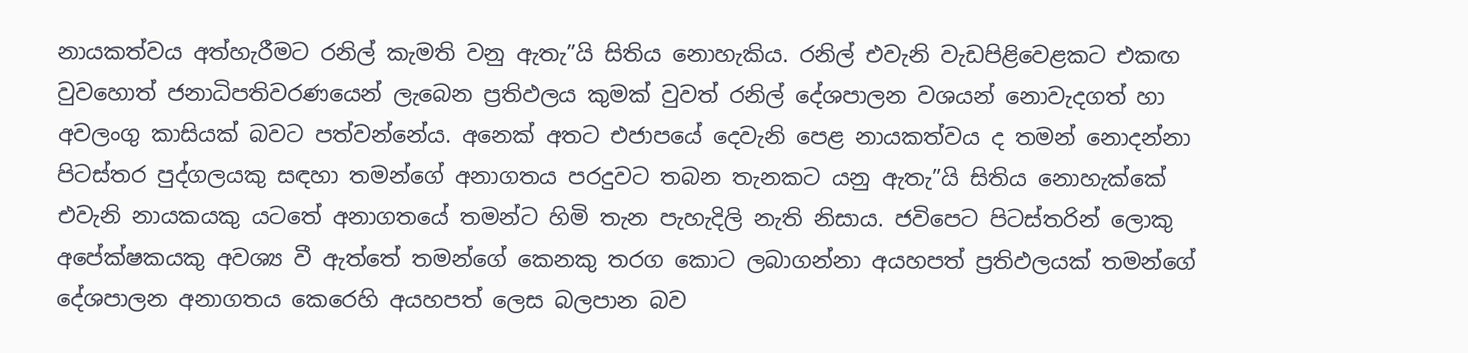නායකත්වය අත්හැරීමට රනිල් කැමති වනු ඇතැ”යි සිතිය නොහැකිය. රනිල් එවැනි වැඩපිළිවෙළකට එකඟ වුවහොත් ජනාධිපතිවරණයෙන් ලැබෙන ප්‍රතිඵලය කුමක් වුවත් රනිල් දේශපාලන වශයන් නොවැදගත් හා අවලංගු කාසියක් බවට පත්වන්නේය. අනෙක් අතට එජාපයේ දෙවැනි පෙළ නායකත්වය ද තමන් නොදන්නා පිටස්තර පුද්ගලයකු සඳහා තමන්ගේ අනාගතය පරදුවට තබන තැනකට යනු ඇතැ”යි සිතිය නොහැක්කේ එවැනි නායකයකු යටතේ අනාගතයේ තමන්ට හිමි තැන පැහැදිලි නැති නිසාය. ජවිපෙට පිටස්තරින් ලොකු අපේක්ෂකයකු අවශ්‍ය වී ඇත්තේ තමන්ගේ කෙනකු තරග කොට ලබාගන්නා අයහපත් ප්‍රතිඵලයක් තමන්ගේ දේශපාලන අනාගතය කෙරෙහි අයහපත් ලෙස බලපාන බව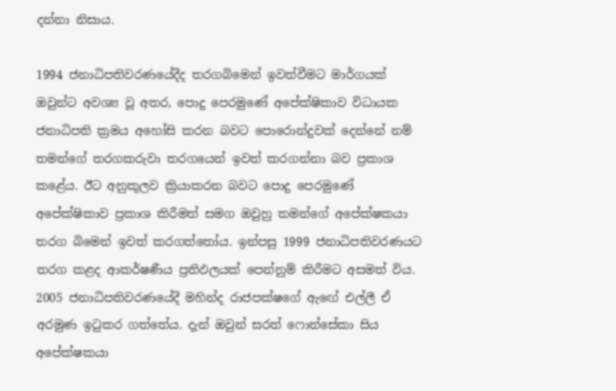දන්නා නිසාය.

1994 ජනාධිපතිවරණයේදීද තරගබිමෙන් ඉවත්වීමට මාර්ගයක් ඔවුන්ට අවශ්‍ය වූ අතර, පොදු පෙරමුණේ අපේක්ෂිකාව විධායක ජනාධිපති ක්‍රමය අහෝසි කරන බවට පොරොන්දුවක් දෙන්නේ නම් තමන්ගේ තරගකරුවා තරගයෙන් ඉවත් කරගන්නා බව ප්‍රකාශ කළේය. ඊට අනුකූලව ක්‍රියාකරන බවට පොදු පෙරමුණේ අපේක්ෂිකාව ප්‍රකාශ කිරීමත් සමග ඔවුහු තමන්ගේ අපේක්ෂකයා තරග බිමෙන් ඉවත් කරගත්තෝය. ඉන්පසු 1999 ජනාධිපතිවරණයට තරග කළද ආකර්ෂණීය ප්‍රතිඵලයක් පෙන්නුම් කිරීමට අසමත් විය. 2005 ජනාධිපතිවරණයේදී මහින්ද රාජපක්ෂගේ ඇඟේ එල්ලී ඒ අරමුණ ඉටුකර ගත්තේය. දැන් ඔවුන් සරත් ෆොන්සේකා සිය අපේක්ෂකයා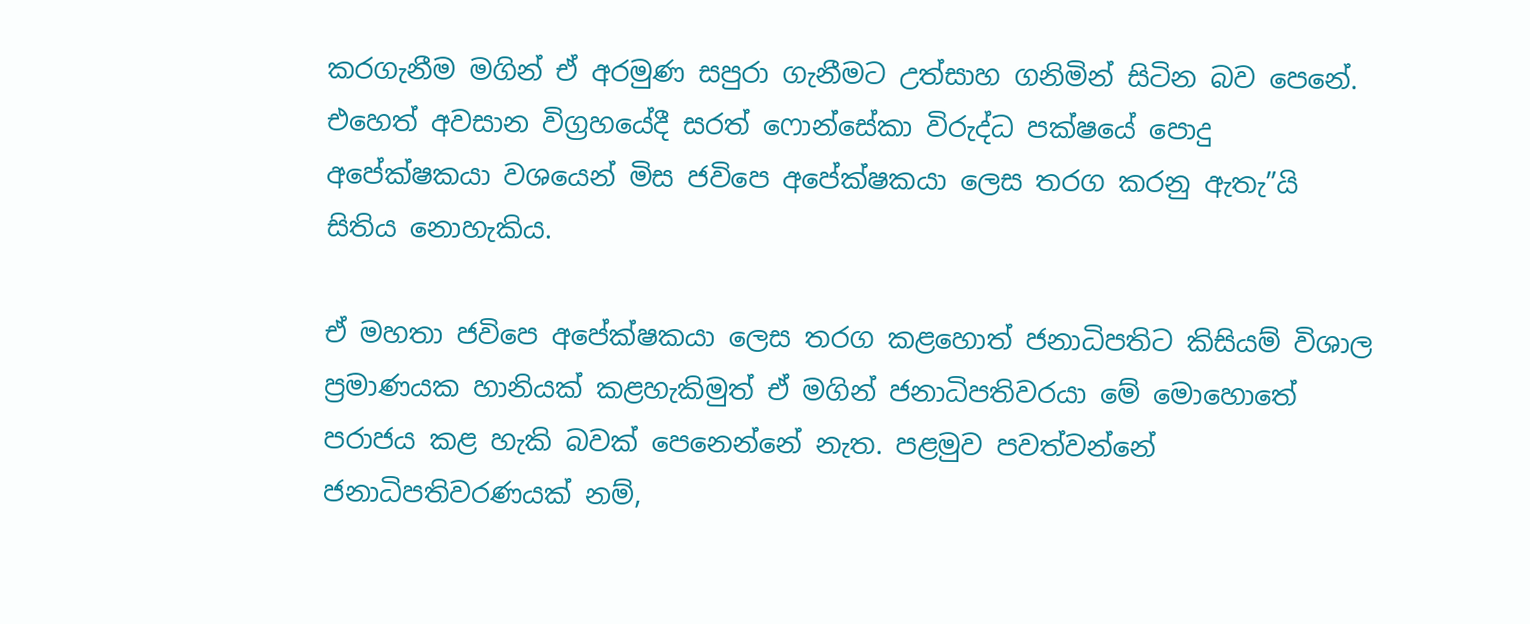කරගැනීම මගින් ඒ අරමුණ සපුරා ගැනීමට උත්සාහ ගනිමින් සිටින බව පෙනේ. එහෙත් අවසාන විග්‍රහයේදී සරත් ෆොන්සේකා විරුද්ධ පක්ෂයේ පොදු අපේක්ෂකයා වශයෙන් මිස ජවිපෙ අපේක්ෂකයා ලෙස තරග කරනු ඇතැ”යි සිතිය නොහැකිය.

ඒ මහතා ජවිපෙ අපේක්ෂකයා ලෙස තරග කළහොත් ජනාධිපතිට කිසියම් විශාල ප්‍රමාණයක හානියක් කළහැකිමුත් ඒ මගින් ජනාධිපතිවරයා මේ මොහොතේ පරාජය කළ හැකි බවක් පෙනෙන්නේ නැත. පළමුව පවත්වන්නේ ජනාධිපතිවරණයක් නම්,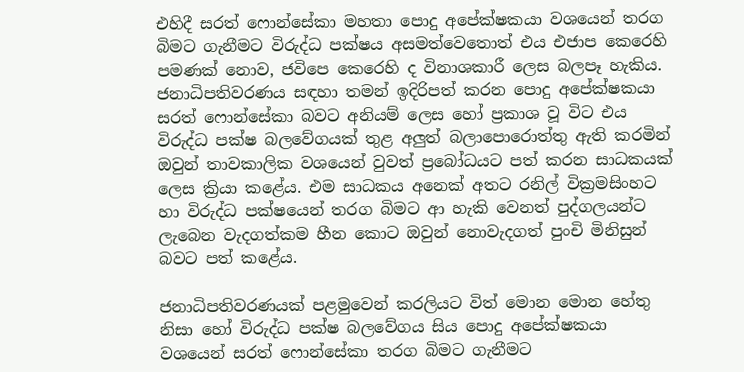එහිදී සරත් ෆොන්සේකා මහතා පොදු අපේක්ෂකයා වශයෙන් තරග බිමට ගැනීමට විරුද්ධ පක්ෂය අසමත්වෙතොත් එය එජාප කෙරෙහි පමණක් නොව, ජවිපෙ කෙරෙහි ද විනාශකාරී ලෙස බලපෑ හැකිය. ජනාධිපතිවරණය සඳහා තමන් ඉදිරිපත් කරන පොදු අපේක්ෂකයා සරත් ෆොන්සේකා බවට අනියම් ලෙස හෝ ප්‍රකාශ වූ විට එය විරුද්ධ පක්ෂ බලවේගයක් තුළ අලුත් බලාපොරොත්තු ඇති කරමින් ඔවුන් තාවකාලික වශයෙන් වුවත් ප්‍රබෝධයට පත් කරන සාධකයක් ලෙස ක්‍රියා කළේය. එම සාධකය අනෙක් අතට රනිල් වික්‍රමසිංහට හා විරුද්ධ පක්ෂයෙන් තරග බිමට ආ හැකි වෙනත් පුද්ගලයන්ට ලැබෙන වැදගත්කම හීන කොට ඔවුන් නොවැදගත් පුංචි මිනිසුන් බවට පත් කළේය.

ජනාධිපතිවරණයක් පළමුවෙන් කරලියට විත් මොන මොන හේතු නිසා හෝ විරුද්ධ පක්ෂ බලවේගය සිය පොදු අපේක්ෂකයා වශයෙන් සරත් ෆොන්සේකා තරග බිමට ගැනීමට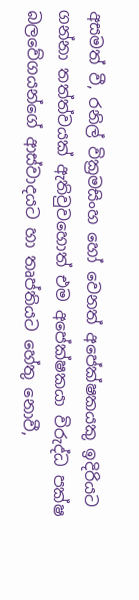අසමත් වී, රනිල් වික්‍රමසිංහ හෝ වෙනත් අපේක්ෂකයකු ඉදිරියට ගන්නා තත්ත්වයක් ඇතිවුවහොත් එම අපේක්ෂකයා විරුද්ධ පක්ෂ බලවේගයන්ගේ ආස්වාදයට හා තෘප්තියට හේතු නොවී,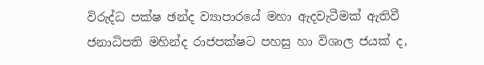විරුද්ධ පක්ෂ ඡන්ද ව්‍යාපාරයේ මහා ඇදවැටීමක් ඇතිවී ජනාධිපති මහින්ද රාජපක්ෂට පහසු හා විශාල ජයක් ද,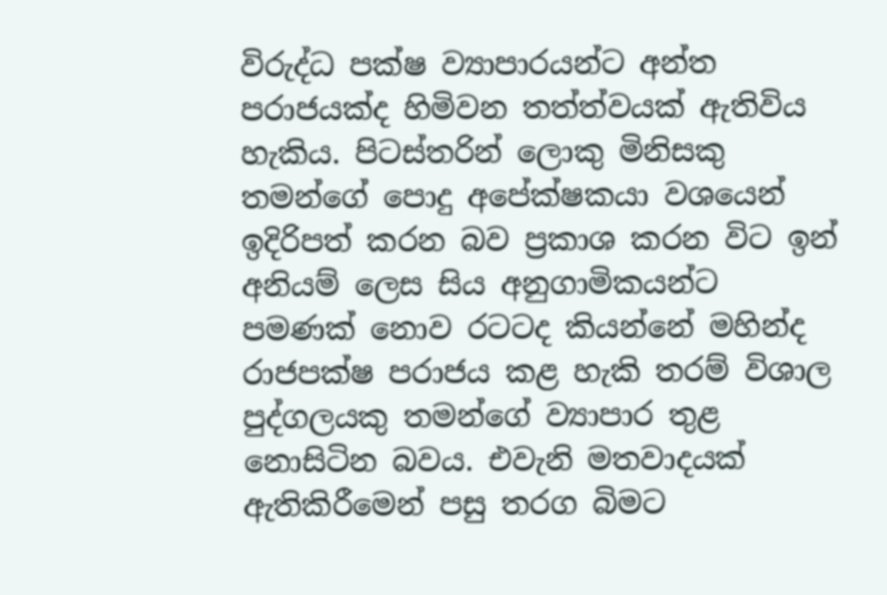විරුද්ධ පක්ෂ ව්‍යාපාරයන්ට අන්ත පරාජයක්ද හිමිවන තත්ත්වයක් ඇතිවිය හැකිය. පිටස්තරින් ලොකු මිනිසකු තමන්ගේ පොදු අපේක්ෂකයා වශයෙන් ඉදිරිපත් කරන බව ප්‍රකාශ කරන විට ඉන් අනියම් ලෙස සිය අනුගාමිකයන්ට පමණක් නොව රටටද කියන්නේ මහින්ද රාජපක්ෂ පරාජය කළ හැකි තරම් විශාල පුද්ගලයකු තමන්ගේ ව්‍යාපාර තුළ නොසිටින බවය. එවැනි මතවාදයක් ඇතිකිරීමෙන් පසු තරග බිමට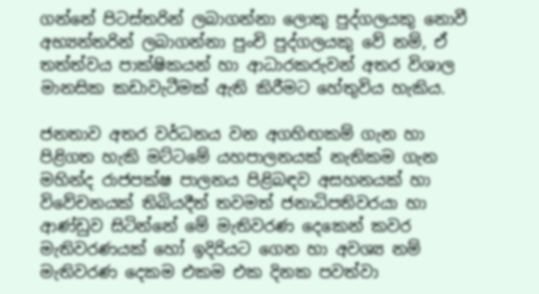ගන්නේ පිටස්තරින් ලබාගන්නා ලොකු පුද්ගලයකු නොවී අභ්‍යන්තරින් ලබාගන්නා පුංචි පුද්ගලයකු වේ නම්, ඒ තත්ත්වය පාක්ෂිකයන් හා ආධාරකරුවන් අතර විශාල මානසික කඩාවැටීමක් ඇති කිරීමට හේතුවිය හැකිය.

ජනතාව අතර වර්ධනය වන අගහිඟකම් ගැන හා පිළිගත හැකි මට්ටමේ යහපාලනයක් නැතිකම ගැන මහින්ද රාජපක්ෂ පාලනය පිළිබඳව අසහනයක් හා විවේචනයක් තිබියදීත් තවමත් ජනාධිපතිවරයා හා ආණ්ඩුව සිටින්නේ මේ මැතිවරණ දෙකෙන් කවර මැතිවරණයක් හෝ ඉදිරියට ගෙන හා අවශ්‍ය නම් මැතිවරණ දෙකම එකම එක දිනක පවත්වා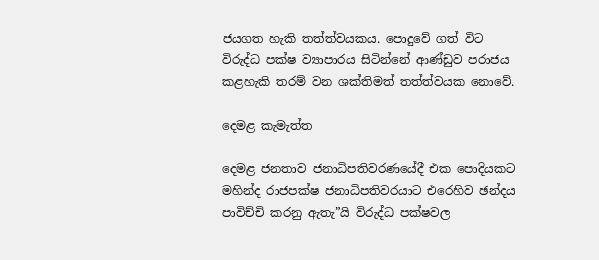ජයගත හැකි තත්ත්වයකය. පොදුවේ ගත් විට විරුද්ධ පක්ෂ ව්‍යාපාරය සිටින්නේ ආණ්ඩුව පරාජය කළහැකි තරම් වන ශක්තිමත් තත්ත්වයක නොවේ.

දෙමළ කැමැත්ත

දෙමළ ජනතාව ජනාධිපතිවරණයේදී එක පොදියකට මහින්ද රාජපක්ෂ ජනාධිපතිවරයාට එරෙහිව ඡන්දය පාවිච්චි කරනු ඇතැ”යි විරුද්ධ පක්ෂවල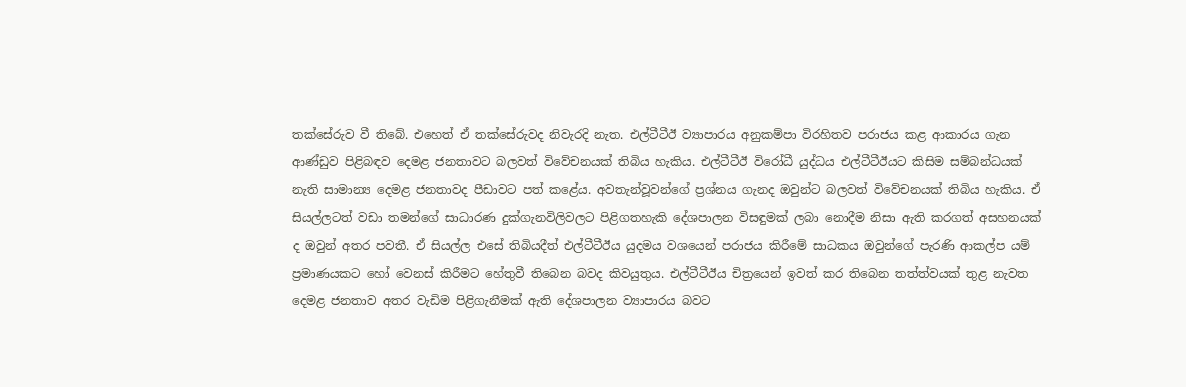තක්සේරුව වී තිබේ. එහෙත් ඒ තක්සේරුවද නිවැරදි නැත. එල්ටීටීඊ ව්‍යාපාරය අනුකම්පා විරහිතව පරාජය කළ ආකාරය ගැන ආණ්ඩුව පිළිබඳව දෙමළ ජනතාවට බලවත් විවේචනයක් තිබිය හැකිය. එල්ටීටීඊ විරෝධී යුද්ධය එල්ටීටීඊයට කිසිම සම්බන්ධයක් නැති සාමාන්‍ය දෙමළ ජනතාවද පීඩාවට පත් කළේය. අවතැන්වූවන්ගේ ප්‍රශ්නය ගැනද ඔවුන්ට බලවත් විවේචනයක් තිබිය හැකිය. ඒ සියල්ලටත් වඩා තමන්ගේ සාධාරණ දුක්ගැනවිලිවලට පිළිගතහැකි දේශපාලන විසඳුමක් ලබා නොදීම නිසා ඇති කරගත් අසහනයක් ද ඔවුන් අතර පවතී. ඒ සියල්ල එසේ තිබියදීත් එල්ටීටීඊය යුදමය වශයෙන් පරාජය කිරීමේ සාධකය ඔවුන්ගේ පැරණි ආකල්ප යම් ප්‍රමාණයකට හෝ වෙනස් කිරීමට හේතුවී තිබෙන බවද කිවයුතුය. එල්ටීටීඊය චිත්‍රයෙන් ඉවත් කර තිබෙන තත්ත්වයක් තුළ නැවත දෙමළ ජනතාව අතර වැඩිම පිළිගැනීමක් ඇති දේශපාලන ව්‍යාපාරය බවට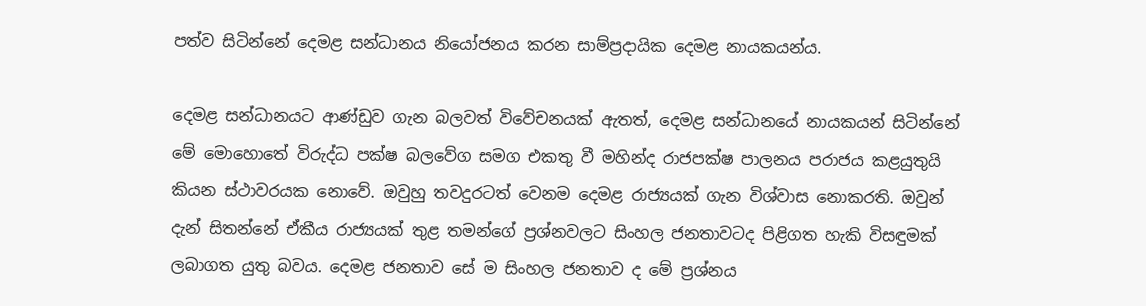පත්ව සිටින්නේ දෙමළ සන්ධානය නියෝජනය කරන සාම්ප්‍රදායික දෙමළ නායකයන්ය.

දෙමළ සන්ධානයට ආණ්ඩුව ගැන බලවත් විවේචනයක් ඇතත්, දෙමළ සන්ධානයේ නායකයන් සිටින්නේ මේ මොහොතේ විරුද්ධ පක්ෂ බලවේග සමග එකතු වී මහින්ද රාජපක්ෂ පාලනය පරාජය කළයුතුයි කියන ස්ථාවරයක නොවේ. ඔවුහු තවදුරටත් වෙනම දෙමළ රාජ්‍යයක් ගැන විශ්වාස නොකරති. ඔවුන් දැන් සිතන්නේ ඒකීය රාජ්‍යයක් තුළ තමන්ගේ ප්‍රශ්නවලට සිංහල ජනතාවටද පිළිගත හැකි විසඳුමක් ලබාගත යුතු බවය. දෙමළ ජනතාව සේ ම සිංහල ජනතාව ද මේ ප්‍රශ්නය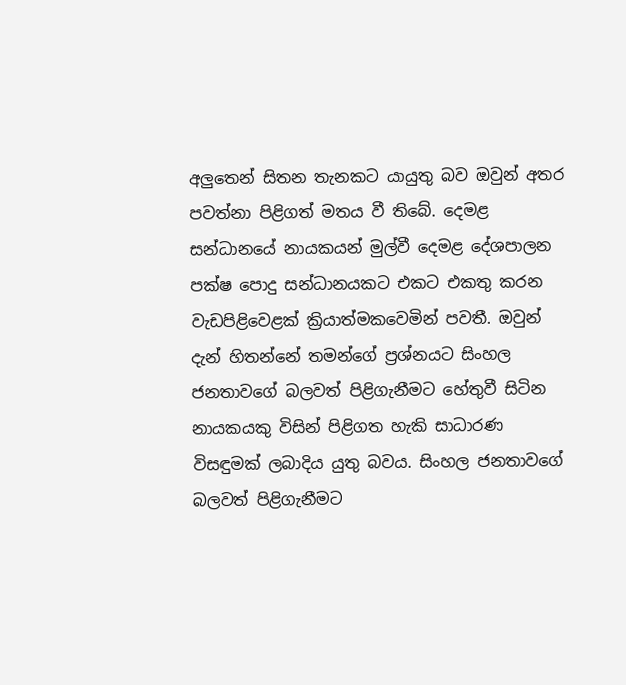අලුතෙන් සිතන තැනකට යායුතු බව ඔවුන් අතර පවත්නා පිළිගත් මතය වී තිබේ. දෙමළ සන්ධානයේ නායකයන් මුල්වී දෙමළ දේශපාලන පක්ෂ පොදු සන්ධානයකට එකට එකතු කරන වැඩපිළිවෙළක් ක්‍රියාත්මකවෙමින් පවතී. ඔවුන් දැන් හිතන්නේ තමන්ගේ ප්‍රශ්නයට සිංහල ජනතාවගේ බලවත් පිළිගැනීමට හේතුවී සිටින නායකයකු විසින් පිළිගත හැකි සාධාරණ විසඳුමක් ලබාදිය යුතු බවය. සිංහල ජනතාවගේ බලවත් පිළිගැනීමට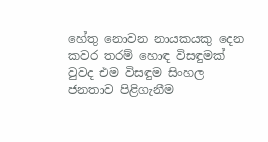හේතු නොවන නායකයකු දෙන කවර තරම් හොඳ විසඳුමක් වුවද එම විසඳුම සිංහල ජනතාව පිළිගැනීම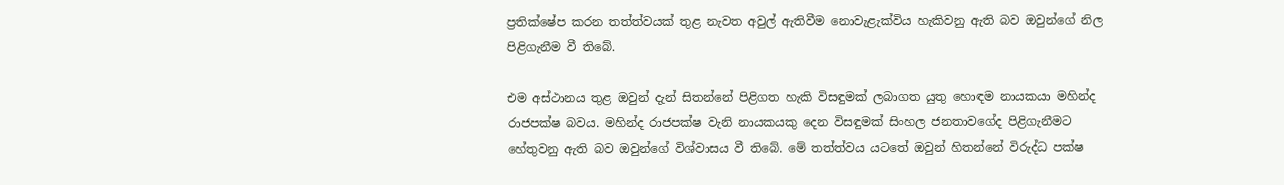ප්‍රතික්ෂේප කරන තත්ත්වයක් තුළ නැවත අවුල් ඇතිවීම නොවැළැක්විය හැකිවනු ඇති බව ඔවුන්ගේ නිල පිළිගැනීම වී තිබේ.

එම අස්ථානය තුළ ඔවුන් දැන් සිතන්නේ පිළිගත හැකි විසඳුමක් ලබාගත යුතු හොඳම නායකයා මහින්ද රාජපක්ෂ බවය. මහින්ද රාජපක්ෂ වැනි නායකයකු දෙන විසඳුමක් සිංහල ජනතාවගේද පිළිගැනීමට හේතුවනු ඇති බව ඔවුන්ගේ විශ්වාසය වී තිබේ. මේ තත්ත්වය යටතේ ඔවුන් හිතන්නේ විරුද්ධ පක්ෂ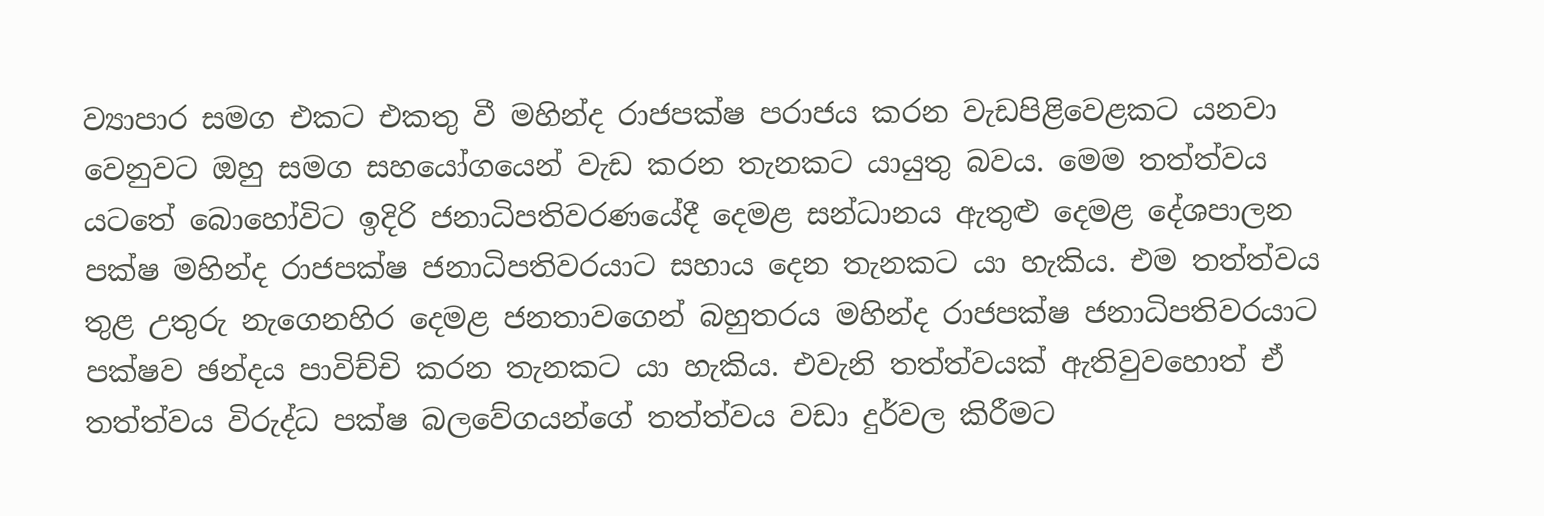ව්‍යාපාර සමග එකට එකතු වී මහින්ද රාජපක්ෂ පරාජය කරන වැඩපිළිවෙළකට යනවා වෙනුවට ඔහු සමග සහයෝගයෙන් වැඩ කරන තැනකට යායුතු බවය. මෙම තත්ත්වය යටතේ බොහෝවිට ඉදිරි ජනාධිපතිවරණයේදී දෙමළ සන්ධානය ඇතුළු දෙමළ දේශපාලන පක්ෂ මහින්ද රාජපක්ෂ ජනාධිපතිවරයාට සහාය දෙන තැනකට යා හැකිය. එම තත්ත්වය තුළ උතුරු නැගෙනහිර දෙමළ ජනතාවගෙන් බහුතරය මහින්ද රාජපක්ෂ ජනාධිපතිවරයාට පක්ෂව ඡන්දය පාවිච්චි කරන තැනකට යා හැකිය. එවැනි තත්ත්වයක් ඇතිවුවහොත් ඒ තත්ත්වය විරුද්ධ පක්ෂ බලවේගයන්ගේ තත්ත්වය වඩා දුර්වල කිරීමට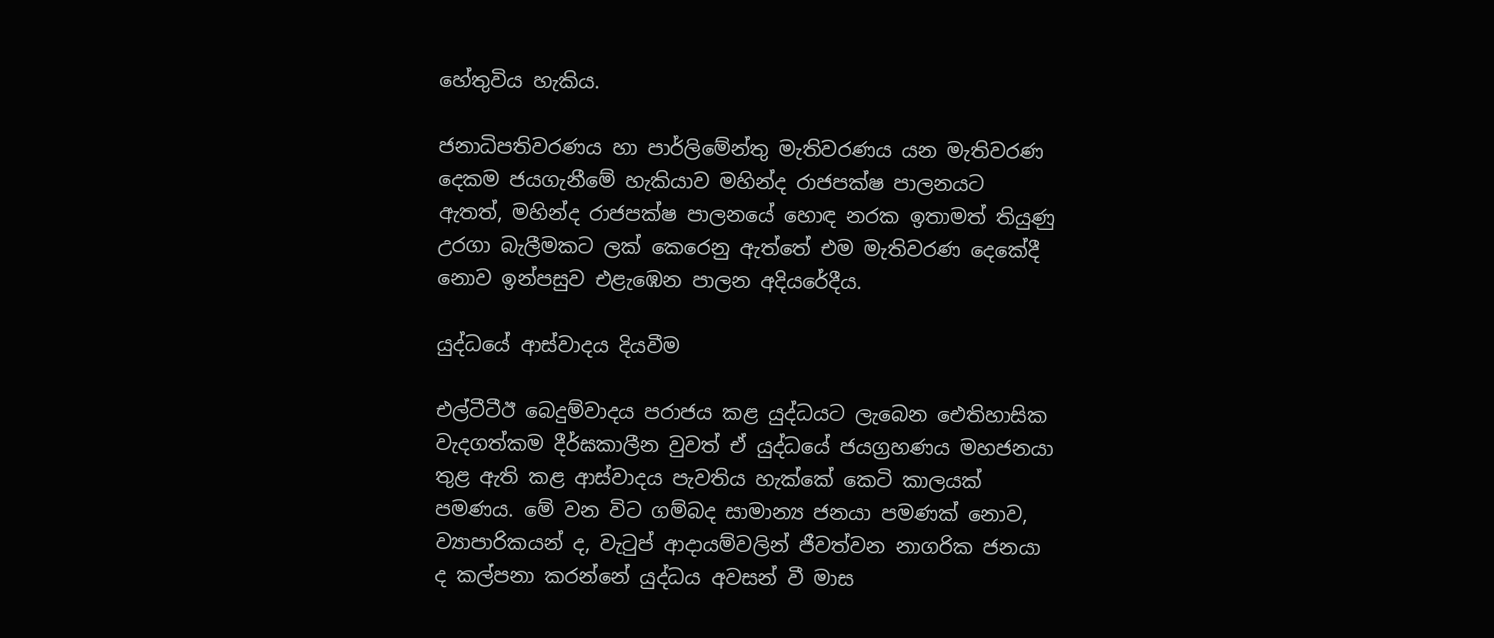හේතුවිය හැකිය.

ජනාධිපතිවරණය හා පාර්ලිමේන්තු මැතිවරණය යන මැතිවරණ දෙකම ජයගැනීමේ හැකියාව මහින්ද රාජපක්ෂ පාලනයට ඇතත්, මහින්ද රාජපක්ෂ පාලනයේ හොඳ නරක ඉතාමත් තියුණු උරගා බැලීමකට ලක් කෙරෙනු ඇත්තේ එම මැතිවරණ දෙකේදී නොව ඉන්පසුව එළැඹෙන පාලන අදියරේදීය.

යුද්ධයේ ආස්වාදය දියවීම

එල්ටීටීඊ බෙදුම්වාදය පරාජය කළ යුද්ධයට ලැබෙන ඓතිහාසික වැදගත්කම දීර්ඝකාලීන වුවත් ඒ යුද්ධයේ ජයග්‍රහණය මහජනයා තුළ ඇති කළ ආස්වාදය පැවතිය හැක්කේ කෙටි කාලයක් පමණය. මේ වන විට ගම්බද සාමාන්‍ය ජනයා පමණක් නොව, ව්‍යාපාරිකයන් ද, වැටුප් ආදායම්වලින් ජීවත්වන නාගරික ජනයා ද කල්පනා කරන්නේ යුද්ධය අවසන් වී මාස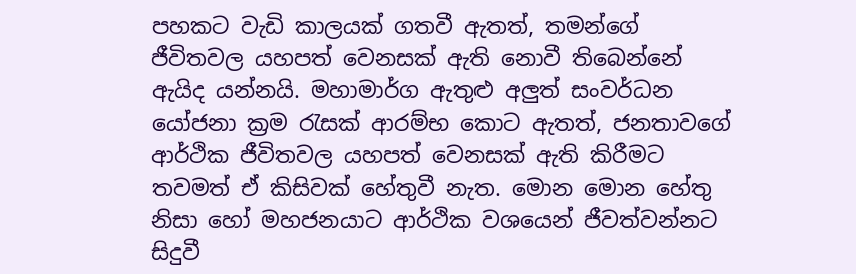පහකට වැඩි කාලයක් ගතවී ඇතත්, තමන්ගේ ජීවිතවල යහපත් වෙනසක් ඇති නොවී තිබෙන්නේ ඇයිද යන්නයි. මහාමාර්ග ඇතුළු අලුත් සංවර්ධන යෝජනා ක්‍රම රැසක් ආරම්භ කොට ඇතත්, ජනතාවගේ ආර්ථික ජීවිතවල යහපත් වෙනසක් ඇති කිරීමට තවමත් ඒ කිසිවක් හේතුවී නැත. මොන මොන හේතු නිසා හෝ මහජනයාට ආර්ථික වශයෙන් ජීවත්වන්නට සිදුවී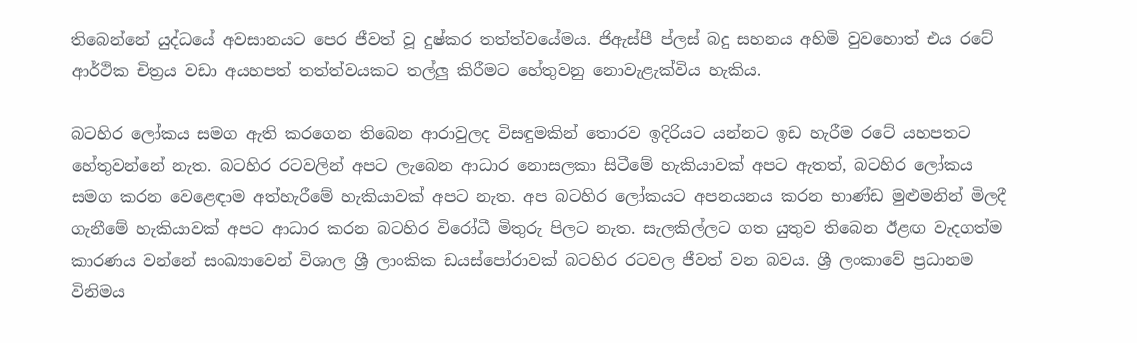තිබෙන්නේ යුද්ධයේ අවසානයට පෙර ජීවත් වූ දුෂ්කර තත්ත්වයේමය. ජිඇස්පී ප්ලස් බදු සහනය අහිමි වුවහොත් එය රටේ ආර්ථික චිත්‍රය වඩා අයහපත් තත්ත්වයකට තල්ලු කිරීමට හේතුවනු නොවැළැක්විය හැකිය.

බටහිර ලෝකය සමග ඇති කරගෙන තිබෙන ආරාවුලද විසඳුමකින් තොරව ඉදිරියට යන්නට ඉඩ හැරීම රටේ යහපතට හේතුවන්නේ නැත. බටහිර රටවලින් අපට ලැබෙන ආධාර නොසලකා සිටීමේ හැකියාවක් අපට ඇතත්, බටහිර ලෝකය සමග කරන වෙළෙඳාම අත්හැරීමේ හැකියාවක් අපට නැත. අප බටහිර ලෝකයට අපනයනය කරන භාණ්ඩ මුළුමනින් මිලදී ගැනීමේ හැකියාවක් අපට ආධාර කරන බටහිර විරෝධී මිතුරු පිලට නැත. සැලකිල්ලට ගත යුතුව තිබෙන ඊළඟ වැදගත්ම කාරණය වන්නේ සංඛ්‍යාවෙන් විශාල ශ්‍රී ලාංකික ඩයස්පෝරාවක් බටහිර රටවල ජීවත් වන බවය. ශ්‍රී ලංකාවේ ප්‍රධානම විනිමය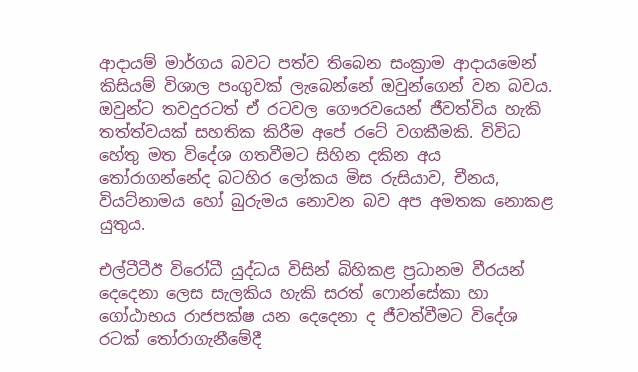ආදායම් මාර්ගය බවට පත්ව තිබෙන සංක්‍රාම ආදායමෙන් කිසියම් විශාල පංගුවක් ලැබෙන්නේ ඔවුන්ගෙන් වන බවය. ඔවුන්ට තවදුරටත් ඒ රටවල ගෞරවයෙන් ජීවත්විය හැකි තත්ත්වයක් සහතික කිරීම අපේ රටේ වගකීමකි. විවිධ හේතු මත විදේශ ගතවීමට සිහින දකින අය තෝරාගන්නේද බටහිර ලෝකය මිස රුසියාව, චීනය, වියට්නාමය හෝ බුරුමය නොවන බව අප අමතක නොකළ යුතුය.

එල්ටීටීඊ විරෝධී යුද්ධය විසින් බිහිකළ ප්‍රධානම වීරයන් දෙදෙනා ලෙස සැලකිය හැකි සරත් ෆොන්සේකා හා ගෝඨාභය රාජපක්ෂ යන දෙදෙනා ද ජීවත්වීමට විදේශ රටක් තෝරාගැනීමේදී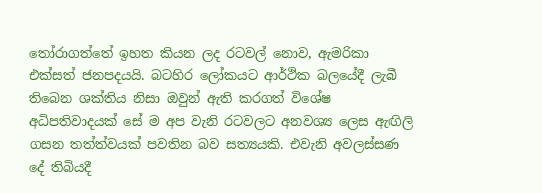තෝරාගත්තේ ඉහත කියන ලද රටවල් නොව, ඇමරිකා එක්සත් ජනපදයයි. බටහිර ලෝකයට ආර්ථික බලයේදී ලැබී තිබෙන ශක්තිය නිසා ඔවුන් ඇති කරගත් විශේෂ අධිපතිවාදයක් සේ ම අප වැනි රටවලට අනවශ්‍ය ලෙස ඇඟිලි ගසන තත්ත්වයක් පවතින බව සත්‍යයකි. එවැනි අවලස්සණ දේ තිබියදී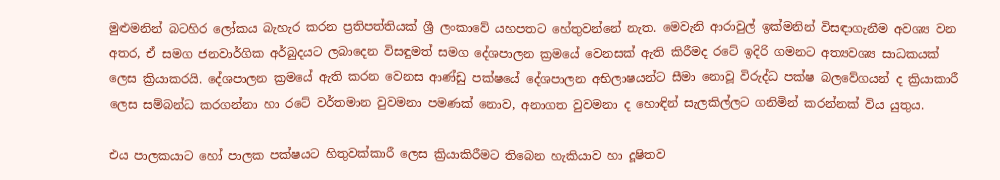මුළුමනින් බටහිර ලෝකය බැහැර කරන ප්‍රතිපත්තියක් ශ්‍රී ලංකාවේ යහපතට හේතුවන්නේ නැත. මෙවැනි ආරාවුල් ඉක්මනින් විසඳාගැනීම අවශ්‍ය වන අතර, ඒ සමග ජනවාර්ගික අර්බුදයට ලබාදෙන විසඳුමත් සමග දේශපාලන ක්‍රමයේ වෙනසක් ඇති කිරීමද රටේ ඉදිරි ගමනට අත්‍යවශ්‍ය සාධකයක් ලෙස ක්‍රියාකරයි. දේශපාලන ක්‍රමයේ ඇති කරන වෙනස ආණ්ඩු පක්ෂයේ දේශපාලන අභිලාෂයන්ට සීමා නොවූ විරුද්ධ පක්ෂ බලවේගයන් ද ක්‍රියාකාරී ලෙස සම්බන්ධ කරගන්නා හා රටේ වර්තමාන වුවමනා පමණක් නොව, අනාගත වුවමනා ද හොඳින් සැලකිල්ලට ගනිමින් කරන්නක් විය යුතුය.

එය පාලකයාට හෝ පාලක පක්ෂයට හිතුවක්කාරී ලෙස ක්‍රියාකිරීමට තිබෙන හැකියාව හා දූෂිතව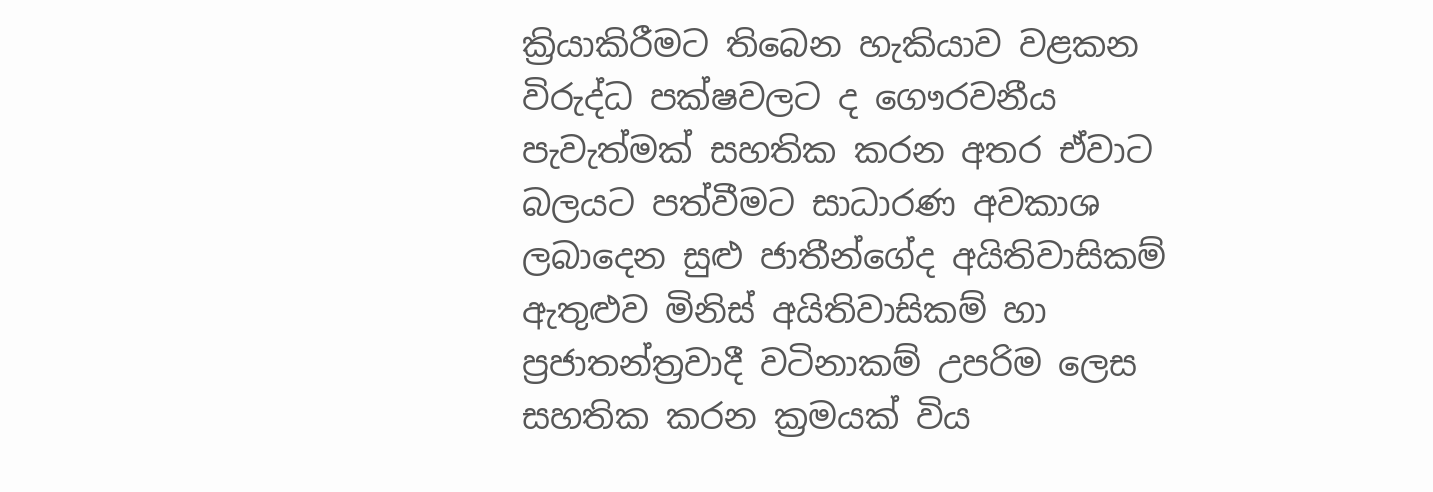ක්‍රියාකිරීමට තිබෙන හැකියාව වළකන විරුද්ධ පක්ෂවලට ද ගෞරවනීය පැවැත්මක් සහතික කරන අතර ඒවාට බලයට පත්වීමට සාධාරණ අවකාශ ලබාදෙන සුළු ජාතීන්ගේද අයිතිවාසිකම් ඇතුළුව මිනිස් අයිතිවාසිකම් හා ප්‍රජාතන්ත්‍රවාදී වටිනාකම් උපරිම ලෙස සහතික කරන ක්‍රමයක් විය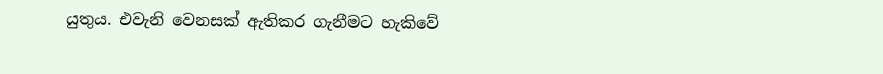යුතුය. එවැනි වෙනසක් ඇතිකර ගැනීමට හැකිවේ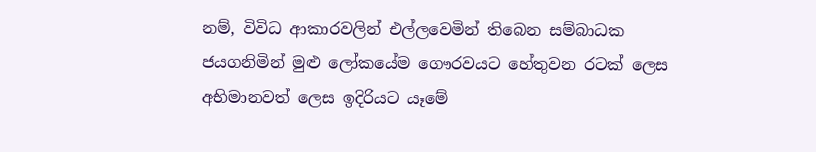නම්, විවිධ ආකාරවලින් එල්ලවෙමින් තිබෙන සම්බාධක ජයගනිමින් මුළු ලෝකයේම ගෞරවයට හේතුවන රටක් ලෙස අභිමානවත් ලෙස ඉදිරියට යෑමේ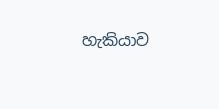හැකියාව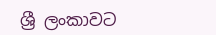ශ්‍රී ලංකාවට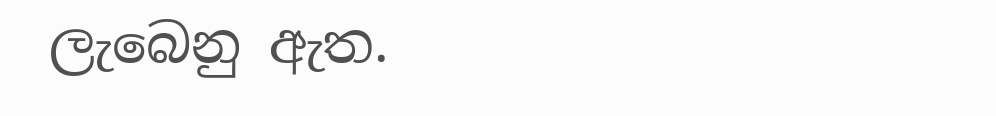ලැබෙනු ඇත.